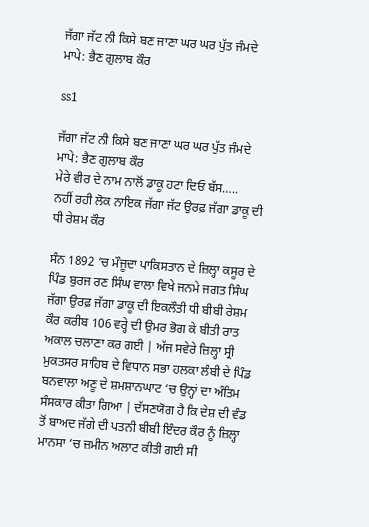ਜੱਗਾ ਜੱਟ ਨੀ ਕਿਸੇ ਬਣ ਜਾਣਾ ਘਰ ਘਰ ਪੁੱਤ ਜੰਮਦੇ ਮਾਪੇ: ਭੈਣ ਗੁਲਾਬ ਕੌਰ

ss1

ਜੱਗਾ ਜੱਟ ਨੀ ਕਿਸੇ ਬਣ ਜਾਣਾ ਘਰ ਘਰ ਪੁੱਤ ਜੰਮਦੇ ਮਾਪੇ: ਭੈਣ ਗੁਲਾਬ ਕੌਰ
ਮੇਰੇ ਵੀਰ ਦੇ ਨਾਮ ਨਾਲੋਂ ਡਾਕੂ ਹਟਾ ਦਿਓ ਬੱਸ…..
ਨਹੀਂ ਰਹੀ ਲੋਕ ਨਾਇਕ ਜੱਗਾ ਜੱਟ ਉਰਫ਼ ਜੱਗਾ ਡਾਕੂ ਦੀ ਧੀ ਰੇਸ਼ਮ ਕੌਰ

ਸੰਨ 1892 ‘ਚ ਮੌਜੂਦਾ ਪਾਕਿਸਤਾਨ ਦੇ ਜ਼ਿਲ੍ਹਾ ਕਸੂਰ ਦੇ ਪਿੰਡ ਬੁਰਜ ਰਣ ਸਿੰਘ ਵਾਲਾ ਵਿਖੇ ਜਨਮੇ ਜਗਤ ਸਿੰਘ ਜੱਗਾ ਉਰਫ਼ ਜੱਗਾ ਡਾਕੂ ਦੀ ਇਕਲੌਤੀ ਧੀ ਬੀਬੀ ਰੇਸ਼ਮ ਕੌਰ ਕਰੀਬ 106 ਵਰ੍ਹੇ ਦੀ ਉਮਰ ਭੋਗ ਕੇ ਬੀਤੀ ਰਾਤ ਅਕਾਲ ਚਲਾਣਾ ਕਰ ਗਈ | ਅੱਜ ਸਵੇਰੇ ਜ਼ਿਲ੍ਹਾ ਸ੍ਰੀ ਮੁਕਤਸਰ ਸਾਹਿਬ ਦੇ ਵਿਧਾਨ ਸਭਾ ਹਲਕਾ ਲੰਬੀ ਦੇ ਪਿੰਡ ਬਨਵਾਲਾ ਅਣੂ ਦੇ ਸ਼ਮਸ਼ਾਨਘਾਟ ‘ਚ ਉਨ੍ਹਾਂ ਦਾ ਅੰਤਿਮ ਸੰਸਕਾਰ ਕੀਤਾ ਗਿਆ | ਦੱਸਣਯੋਗ ਹੈ ਕਿ ਦੇਸ਼ ਦੀ ਵੰਡ ਤੋਂ ਬਾਅਦ ਜੱਗੇ ਦੀ ਪਤਨੀ ਬੀਬੀ ਇੰਦਰ ਕੌਰ ਨੂੰ ਜ਼ਿਲ੍ਹਾ ਮਾਨਸਾ ‘ਚ ਜ਼ਮੀਨ ਅਲਾਟ ਕੀਤੀ ਗਈ ਸੀ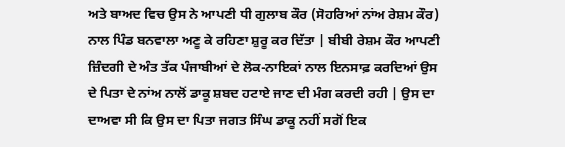ਅਤੇ ਬਾਅਦ ਵਿਚ ਉਸ ਨੇ ਆਪਣੀ ਧੀ ਗੁਲਾਬ ਕੌਰ (ਸੋਹਰਿਆਂ ਨਾਂਅ ਰੇਸ਼ਮ ਕੌਰ) ਨਾਲ ਪਿੰਡ ਬਨਵਾਲਾ ਅਣੂ ਕੇ ਰਹਿਣਾ ਸ਼ੁਰੂ ਕਰ ਦਿੱਤਾ | ਬੀਬੀ ਰੇਸ਼ਮ ਕੌਰ ਆਪਣੀ ਜ਼ਿੰਦਗੀ ਦੇ ਅੰਤ ਤੱਕ ਪੰਜਾਬੀਆਂ ਦੇ ਲੋਕ-ਨਾਇਕਾਂ ਨਾਲ ਇਨਸਾਫ਼ ਕਰਦਿਆਂ ਉਸ ਦੇ ਪਿਤਾ ਦੇ ਨਾਂਅ ਨਾਲੋਂ ਡਾਕੂ ਸ਼ਬਦ ਹਟਾਏ ਜਾਣ ਦੀ ਮੰਗ ਕਰਦੀ ਰਹੀ | ਉਸ ਦਾ ਦਾਅਵਾ ਸੀ ਕਿ ਉਸ ਦਾ ਪਿਤਾ ਜਗਤ ਸਿੰਘ ਡਾਕੂ ਨਹੀਂ ਸਗੋਂ ਇਕ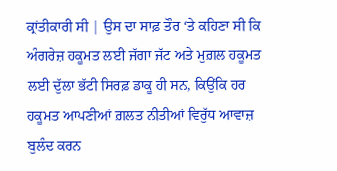ਕ੍ਰਾਂਤੀਕਾਰੀ ਸੀ | ਉਸ ਦਾ ਸਾਫ਼ ਤੌਰ ‘ਤੇ ਕਹਿਣਾ ਸੀ ਕਿ ਅੰਗਰੇਜ਼ ਹਕੂਮਤ ਲਈ ਜੱਗਾ ਜੱਟ ਅਤੇ ਮੁਗ਼ਲ ਹਕੂਮਤ ਲਈ ਦੁੱਲਾ ਭੱਟੀ ਸਿਰਫ਼ ਡਾਕੂ ਹੀ ਸਨ, ਕਿਉਂਕਿ ਹਰ ਹਕੂਮਤ ਆਪਣੀਆਂ ਗ਼ਲਤ ਨੀਤੀਆਂ ਵਿਰੁੱਧ ਆਵਾਜ਼ ਬੁਲੰਦ ਕਰਨ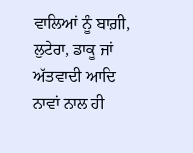ਵਾਲਿਆਂ ਨੂੰ ਬਾਗ਼ੀ, ਲੁਟੇਰਾ, ਡਾਕੂ ਜਾਂ ਅੱਤਵਾਦੀ ਆਦਿ ਨਾਵਾਂ ਨਾਲ ਹੀ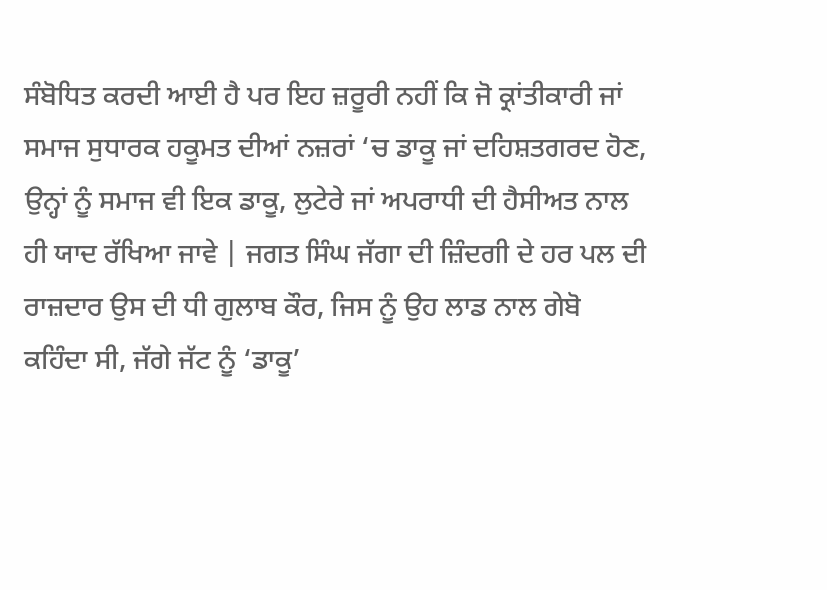ਸੰਬੋਧਿਤ ਕਰਦੀ ਆਈ ਹੈ ਪਰ ਇਹ ਜ਼ਰੂਰੀ ਨਹੀਂ ਕਿ ਜੋ ਕ੍ਰਾਂਤੀਕਾਰੀ ਜਾਂ ਸਮਾਜ ਸੁਧਾਰਕ ਹਕੂਮਤ ਦੀਆਂ ਨਜ਼ਰਾਂ ‘ਚ ਡਾਕੂ ਜਾਂ ਦਹਿਸ਼ਤਗਰਦ ਹੋਣ, ਉਨ੍ਹਾਂ ਨੂੰ ਸਮਾਜ ਵੀ ਇਕ ਡਾਕੂ, ਲੁਟੇਰੇ ਜਾਂ ਅਪਰਾਧੀ ਦੀ ਹੈਸੀਅਤ ਨਾਲ ਹੀ ਯਾਦ ਰੱਖਿਆ ਜਾਵੇ | ਜਗਤ ਸਿੰਘ ਜੱਗਾ ਦੀ ਜ਼ਿੰਦਗੀ ਦੇ ਹਰ ਪਲ ਦੀ ਰਾਜ਼ਦਾਰ ਉਸ ਦੀ ਧੀ ਗੁਲਾਬ ਕੌਰ, ਜਿਸ ਨੂੰ ਉਹ ਲਾਡ ਨਾਲ ਗੇਬੋ ਕਹਿੰਦਾ ਸੀ, ਜੱਗੇ ਜੱਟ ਨੂੰ ‘ਡਾਕੂ’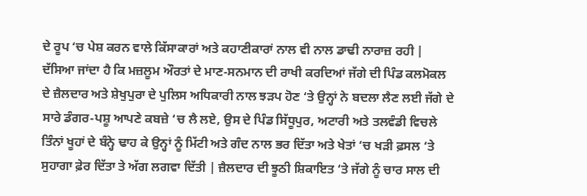ਦੇ ਰੂਪ ‘ਚ ਪੇਸ਼ ਕਰਨ ਵਾਲੇ ਕਿੱਸਾਕਾਰਾਂ ਅਤੇ ਕਹਾਣੀਕਾਰਾਂ ਨਾਲ ਵੀ ਨਾਲ ਡਾਢੀ ਨਾਰਾਜ਼ ਰਹੀ | ਦੱਸਿਆ ਜਾਂਦਾ ਹੈ ਕਿ ਮਜ਼ਲੂਮ ਔਰਤਾਂ ਦੇ ਮਾਣ-ਸਨਮਾਨ ਦੀ ਰਾਖੀ ਕਰਦਿਆਂ ਜੱਗੇ ਦੀ ਪਿੰਡ ਕਲਮੋਕਲ ਦੇ ਜ਼ੈਲਦਾਰ ਅਤੇ ਸ਼ੇਖੁਪੁਰਾ ਦੇ ਪੁਲਿਸ ਅਧਿਕਾਰੀ ਨਾਲ ਝੜਪ ਹੋਣ ‘ਤੇ ਉਨ੍ਹਾਂ ਨੇ ਬਦਲਾ ਲੈਣ ਲਈ ਜੱਗੇ ਦੇ ਸਾਰੇ ਡੰਗਰ-ਪਸ਼ੂ ਆਪਣੇ ਕਬਜ਼ੇ ‘ਚ ਲੈ ਲਏ, ਉਸ ਦੇ ਪਿੰਡ ਸਿੱਧੂਪੁਰ, ਅਟਾਰੀ ਅਤੇ ਤਲਵੰਡੀ ਵਿਚਲੇ ਤਿੰਨਾਂ ਖੂਹਾਂ ਦੇ ਬੰਨ੍ਹੇ ਢਾਹ ਕੇ ਉਨ੍ਹਾਂ ਨੂੰ ਮਿੱਟੀ ਅਤੇ ਗੰਦ ਨਾਲ ਭਰ ਦਿੱਤਾ ਅਤੇ ਖੇਤਾਂ ‘ਚ ਖੜੀ ਫ਼ਸਲ ‘ਤੇ ਸੁਹਾਗਾ ਫ਼ੇਰ ਦਿੱਤਾ ਤੇ ਅੱਗ ਲਗਵਾ ਦਿੱਤੀ | ਜ਼ੈਲਦਾਰ ਦੀ ਝੂਠੀ ਸ਼ਿਕਾਇਤ ‘ਤੇ ਜੱਗੇ ਨੂੰ ਚਾਰ ਸਾਲ ਦੀ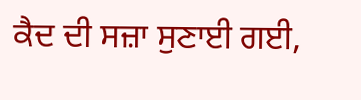ਕੈਦ ਦੀ ਸਜ਼ਾ ਸੁਣਾਈ ਗਈ,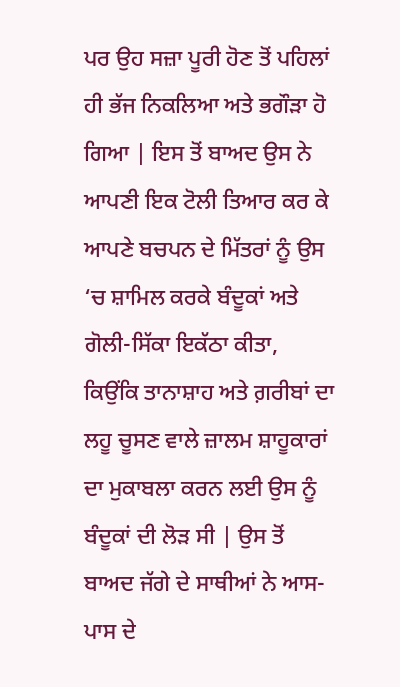ਪਰ ਉਹ ਸਜ਼ਾ ਪੂਰੀ ਹੋਣ ਤੋਂ ਪਹਿਲਾਂ ਹੀ ਭੱਜ ਨਿਕਲਿਆ ਅਤੇ ਭਗੌੜਾ ਹੋ ਗਿਆ | ਇਸ ਤੋਂ ਬਾਅਦ ਉਸ ਨੇ ਆਪਣੀ ਇਕ ਟੋਲੀ ਤਿਆਰ ਕਰ ਕੇ ਆਪਣੇ ਬਚਪਨ ਦੇ ਮਿੱਤਰਾਂ ਨੂੰ ਉਸ ‘ਚ ਸ਼ਾਮਿਲ ਕਰਕੇ ਬੰਦੂਕਾਂ ਅਤੇ ਗੋਲੀ-ਸਿੱਕਾ ਇਕੱਠਾ ਕੀਤਾ, ਕਿਉਂਕਿ ਤਾਨਾਸ਼ਾਹ ਅਤੇ ਗ਼ਰੀਬਾਂ ਦਾ ਲਹੂ ਚੂਸਣ ਵਾਲੇ ਜ਼ਾਲਮ ਸ਼ਾਹੂਕਾਰਾਂ ਦਾ ਮੁਕਾਬਲਾ ਕਰਨ ਲਈ ਉਸ ਨੂੰ ਬੰਦੂਕਾਂ ਦੀ ਲੋੜ ਸੀ | ਉਸ ਤੋਂ ਬਾਅਦ ਜੱਗੇ ਦੇ ਸਾਥੀਆਂ ਨੇ ਆਸ-ਪਾਸ ਦੇ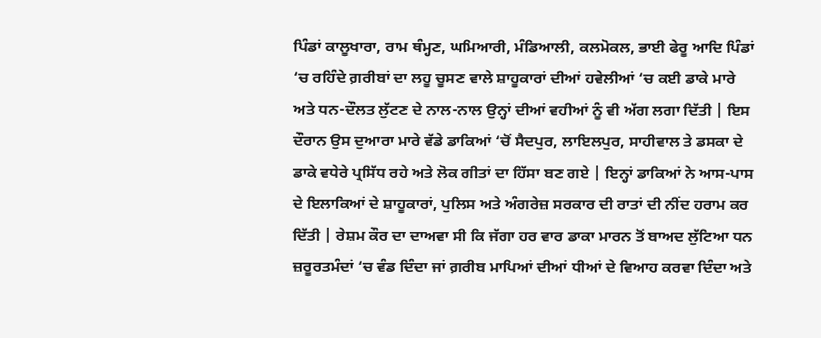ਪਿੰਡਾਂ ਕਾਲੂਖਾਰਾ, ਰਾਮ ਥੰਮ੍ਹਣ, ਘਮਿਆਰੀ, ਮੰਡਿਆਲੀ, ਕਲਮੋਕਲ, ਭਾਈ ਫੇਰੂ ਆਦਿ ਪਿੰਡਾਂ ‘ਚ ਰਹਿੰਦੇ ਗ਼ਰੀਬਾਂ ਦਾ ਲਹੂ ਚੂਸਣ ਵਾਲੇ ਸ਼ਾਹੂਕਾਰਾਂ ਦੀਆਂ ਹਵੇਲੀਆਂ ‘ਚ ਕਈ ਡਾਕੇ ਮਾਰੇ ਅਤੇ ਧਨ-ਦੌਲਤ ਲੁੱਟਣ ਦੇ ਨਾਲ-ਨਾਲ ਉਨ੍ਹਾਂ ਦੀਆਂ ਵਹੀਆਂ ਨੂੰ ਵੀ ਅੱਗ ਲਗਾ ਦਿੱਤੀ | ਇਸ ਦੌਰਾਨ ਉਸ ਦੁਆਰਾ ਮਾਰੇ ਵੱਡੇ ਡਾਕਿਆਂ ‘ਚੋਂ ਸੈਦਪੁਰ, ਲਾਇਲਪੁਰ, ਸਾਹੀਵਾਲ ਤੇ ਡਸਕਾ ਦੇ ਡਾਕੇ ਵਧੇਰੇ ਪ੍ਰਸਿੱਧ ਰਹੇ ਅਤੇ ਲੋਕ ਗੀਤਾਂ ਦਾ ਹਿੱਸਾ ਬਣ ਗਏ | ਇਨ੍ਹਾਂ ਡਾਕਿਆਂ ਨੇ ਆਸ-ਪਾਸ ਦੇ ਇਲਾਕਿਆਂ ਦੇ ਸ਼ਾਹੂਕਾਰਾਂ, ਪੁਲਿਸ ਅਤੇ ਅੰਗਰੇਜ਼ ਸਰਕਾਰ ਦੀ ਰਾਤਾਂ ਦੀ ਨੀਂਦ ਹਰਾਮ ਕਰ ਦਿੱਤੀ | ਰੇਸ਼ਮ ਕੌਰ ਦਾ ਦਾਅਵਾ ਸੀ ਕਿ ਜੱਗਾ ਹਰ ਵਾਰ ਡਾਕਾ ਮਾਰਨ ਤੋਂ ਬਾਅਦ ਲੁੱਟਿਆ ਧਨ ਜ਼ਰੂਰਤਮੰਦਾਂ ‘ਚ ਵੰਡ ਦਿੰਦਾ ਜਾਂ ਗ਼ਰੀਬ ਮਾਪਿਆਂ ਦੀਆਂ ਧੀਆਂ ਦੇ ਵਿਆਹ ਕਰਵਾ ਦਿੰਦਾ ਅਤੇ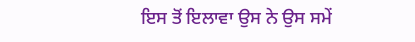ਇਸ ਤੋਂ ਇਲਾਵਾ ਉਸ ਨੇ ਉਸ ਸਮੇਂ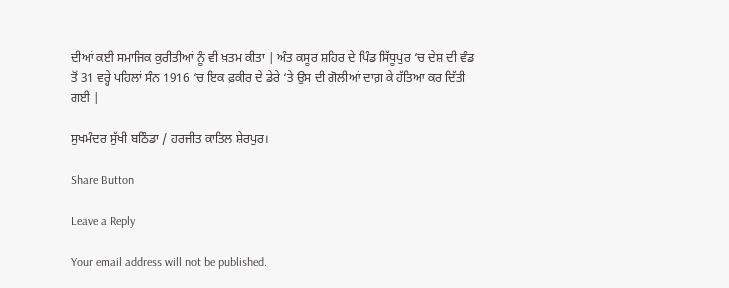ਦੀਆਂ ਕਈ ਸਮਾਜਿਕ ਕੁਰੀਤੀਆਂ ਨੂੰ ਵੀ ਖ਼ਤਮ ਕੀਤਾ | ਅੰਤ ਕਸੂਰ ਸ਼ਹਿਰ ਦੇ ਪਿੰਡ ਸਿੱਧੂਪੁਰ ‘ਚ ਦੇਸ਼ ਦੀ ਵੰਡ ਤੋਂ 31 ਵਰ੍ਹੇ ਪਹਿਲਾਂ ਸੰਨ 1916 ‘ਚ ਇਕ ਫ਼ਕੀਰ ਦੇ ਡੇਰੇ ‘ਤੇ ਉਸ ਦੀ ਗੋਲੀਆਂ ਦਾਗ਼ ਕੇ ਹੱਤਿਆ ਕਰ ਦਿੱਤੀ ਗਈ |

ਸੁਖਮੰਦਰ ਸੁੱਖੀ ਬਠਿੰਡਾ / ਹਰਜੀਤ ਕਾਤਿਲ ਸ਼ੇਰਪੁਰ।

Share Button

Leave a Reply

Your email address will not be published.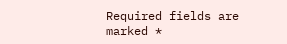Required fields are marked *